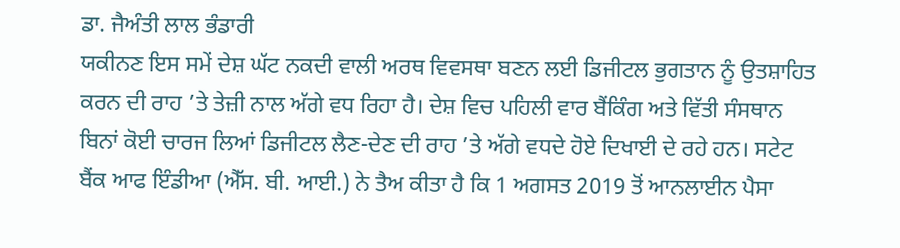ਡਾ. ਜੈਅੰਤੀ ਲਾਲ ਭੰਡਾਰੀ
ਯਕੀਨਣ ਇਸ ਸਮੇਂ ਦੇਸ਼ ਘੱਟ ਨਕਦੀ ਵਾਲੀ ਅਰਥ ਵਿਵਸਥਾ ਬਣਨ ਲਈ ਡਿਜੀਟਲ ਭੁਗਤਾਨ ਨੂੰ ਉਤਸ਼ਾਹਿਤ ਕਰਨ ਦੀ ਰਾਹ ’ਤੇ ਤੇਜ਼ੀ ਨਾਲ ਅੱਗੇ ਵਧ ਰਿਹਾ ਹੈ। ਦੇਸ਼ ਵਿਚ ਪਹਿਲੀ ਵਾਰ ਬੈਂਕਿੰਗ ਅਤੇ ਵਿੱਤੀ ਸੰਸਥਾਨ ਬਿਨਾਂ ਕੋਈ ਚਾਰਜ ਲਿਆਂ ਡਿਜੀਟਲ ਲੈਣ-ਦੇਣ ਦੀ ਰਾਹ ’ਤੇ ਅੱਗੇ ਵਧਦੇ ਹੋਏ ਦਿਖਾਈ ਦੇ ਰਹੇ ਹਨ। ਸਟੇਟ ਬੈਂਕ ਆਫ ਇੰਡੀਆ (ਐੱਸ. ਬੀ. ਆਈ.) ਨੇ ਤੈਅ ਕੀਤਾ ਹੈ ਕਿ 1 ਅਗਸਤ 2019 ਤੋਂ ਆਨਲਾਈਨ ਪੈਸਾ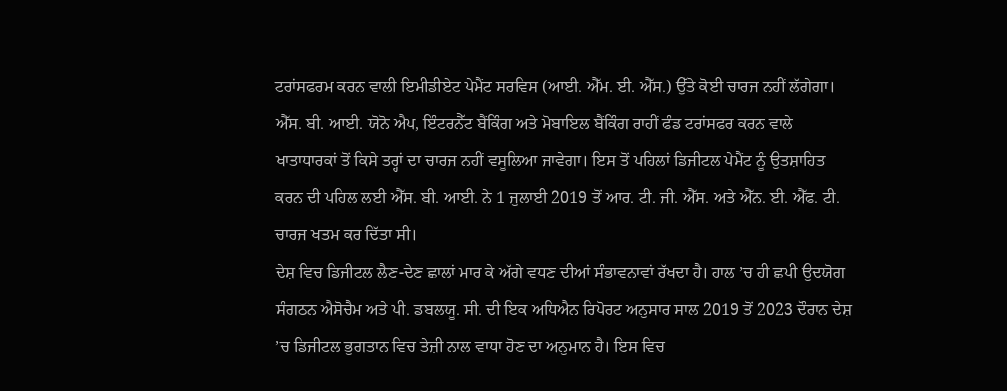ਟਰਾਂਸਫਰਮ ਕਰਨ ਵਾਲੀ ਇਮੀਡੀਏਟ ਪੇਮੈਂਟ ਸਰਵਿਸ (ਆਈ. ਐੱਮ. ਈ. ਐੱਸ.) ਉੱਤੇ ਕੋਈ ਚਾਰਜ ਨਹੀਂ ਲੱਗੇਗਾ। ਐੱਸ. ਬੀ. ਆਈ. ਯੋਨੋ ਐਪ, ਇੰਟਰਨੈੱਟ ਬੈਂਕਿੰਗ ਅਤੇ ਮੋਬਾਇਲ ਬੈਂਕਿੰਗ ਰਾਹੀਂ ਫੰਡ ਟਰਾਂਸਫਰ ਕਰਨ ਵਾਲੇ ਖਾਤਾਧਾਰਕਾਂ ਤੋਂ ਕਿਸੇ ਤਰ੍ਹਾਂ ਦਾ ਚਾਰਜ ਨਹੀਂ ਵਸੂਲਿਆ ਜਾਵੇਗਾ। ਇਸ ਤੋਂ ਪਹਿਲਾਂ ਡਿਜੀਟਲ ਪੇਮੈਂਟ ਨੂੰ ਉਤਸ਼ਾਹਿਤ ਕਰਨ ਦੀ ਪਹਿਲ ਲਈ ਐੱਸ. ਬੀ. ਆਈ. ਨੇ 1 ਜੁਲਾਈ 2019 ਤੋਂ ਆਰ. ਟੀ. ਜੀ. ਐੱਸ. ਅਤੇ ਐੱਨ. ਈ. ਐੱਫ. ਟੀ. ਚਾਰਜ ਖਤਮ ਕਰ ਦਿੱਤਾ ਸੀ।
ਦੇਸ਼ ਵਿਚ ਡਿਜੀਟਲ ਲੈਣ-ਦੇਣ ਛਾਲਾਂ ਮਾਰ ਕੇ ਅੱਗੇ ਵਧਣ ਦੀਆਂ ਸੰਭਾਵਨਾਵਾਂ ਰੱਖਦਾ ਹੈ। ਹਾਲ ’ਚ ਹੀ ਛਪੀ ਉਦਯੋਗ ਸੰਗਠਨ ਐਸੋਚੈਮ ਅਤੇ ਪੀ. ਡਬਲਯੂ. ਸੀ. ਦੀ ਇਕ ਅਧਿਐਨ ਰਿਪੋਰਟ ਅਨੁਸਾਰ ਸਾਲ 2019 ਤੋਂ 2023 ਦੌਰਾਨ ਦੇਸ਼ ’ਚ ਡਿਜੀਟਲ ਭੁਗਤਾਨ ਵਿਚ ਤੇਜ਼ੀ ਨਾਲ ਵਾਧਾ ਹੋਣ ਦਾ ਅਨੁਮਾਨ ਹੈ। ਇਸ ਵਿਚ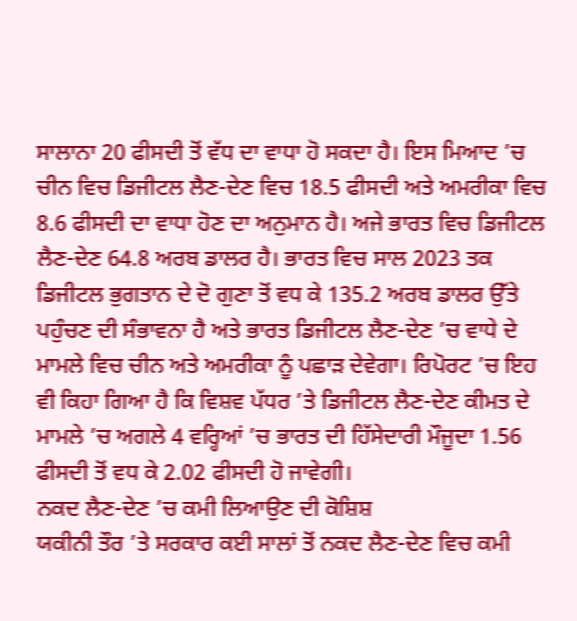ਸਾਲਾਨਾ 20 ਫੀਸਦੀ ਤੋਂ ਵੱਧ ਦਾ ਵਾਧਾ ਹੋ ਸਕਦਾ ਹੈ। ਇਸ ਮਿਆਦ ’ਚ ਚੀਨ ਵਿਚ ਡਿਜੀਟਲ ਲੈਣ-ਦੇਣ ਵਿਚ 18.5 ਫੀਸਦੀ ਅਤੇ ਅਮਰੀਕਾ ਵਿਚ 8.6 ਫੀਸਦੀ ਦਾ ਵਾਧਾ ਹੋਣ ਦਾ ਅਨੁਮਾਨ ਹੈ। ਅਜੇ ਭਾਰਤ ਵਿਚ ਡਿਜੀਟਲ ਲੈਣ-ਦੇਣ 64.8 ਅਰਬ ਡਾਲਰ ਹੈ। ਭਾਰਤ ਵਿਚ ਸਾਲ 2023 ਤਕ ਡਿਜੀਟਲ ਭੁਗਤਾਨ ਦੇ ਦੋ ਗੁਣਾ ਤੋਂ ਵਧ ਕੇ 135.2 ਅਰਬ ਡਾਲਰ ਉੱਤੇ ਪਹੁੰਚਣ ਦੀ ਸੰਭਾਵਨਾ ਹੈ ਅਤੇ ਭਾਰਤ ਡਿਜੀਟਲ ਲੈਣ-ਦੇਣ ’ਚ ਵਾਧੇ ਦੇ ਮਾਮਲੇ ਵਿਚ ਚੀਨ ਅਤੇ ਅਮਰੀਕਾ ਨੂੰ ਪਛਾੜ ਦੇਵੇਗਾ। ਰਿਪੋਰਟ ’ਚ ਇਹ ਵੀ ਕਿਹਾ ਗਿਆ ਹੈ ਕਿ ਵਿਸ਼ਵ ਪੱਧਰ ’ਤੇ ਡਿਜੀਟਲ ਲੈਣ-ਦੇਣ ਕੀਮਤ ਦੇ ਮਾਮਲੇ ’ਚ ਅਗਲੇ 4 ਵਰ੍ਹਿਆਂ ’ਚ ਭਾਰਤ ਦੀ ਹਿੱਸੇਦਾਰੀ ਮੌਜੂਦਾ 1.56 ਫੀਸਦੀ ਤੋਂ ਵਧ ਕੇ 2.02 ਫੀਸਦੀ ਹੋ ਜਾਵੇਗੀ।
ਨਕਦ ਲੈਣ-ਦੇਣ ’ਚ ਕਮੀ ਲਿਆਉਣ ਦੀ ਕੋਸ਼ਿਸ਼
ਯਕੀਨੀ ਤੌਰ ’ਤੇ ਸਰਕਾਰ ਕਈ ਸਾਲਾਂ ਤੋਂ ਨਕਦ ਲੈਣ-ਦੇਣ ਵਿਚ ਕਮੀ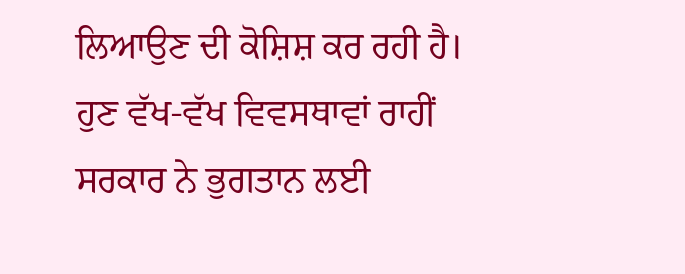ਲਿਆਉਣ ਦੀ ਕੋਸ਼ਿਸ਼ ਕਰ ਰਹੀ ਹੈ। ਹੁਣ ਵੱਖ-ਵੱਖ ਵਿਵਸਥਾਵਾਂ ਰਾਹੀਂ ਸਰਕਾਰ ਨੇ ਭੁਗਤਾਨ ਲਈ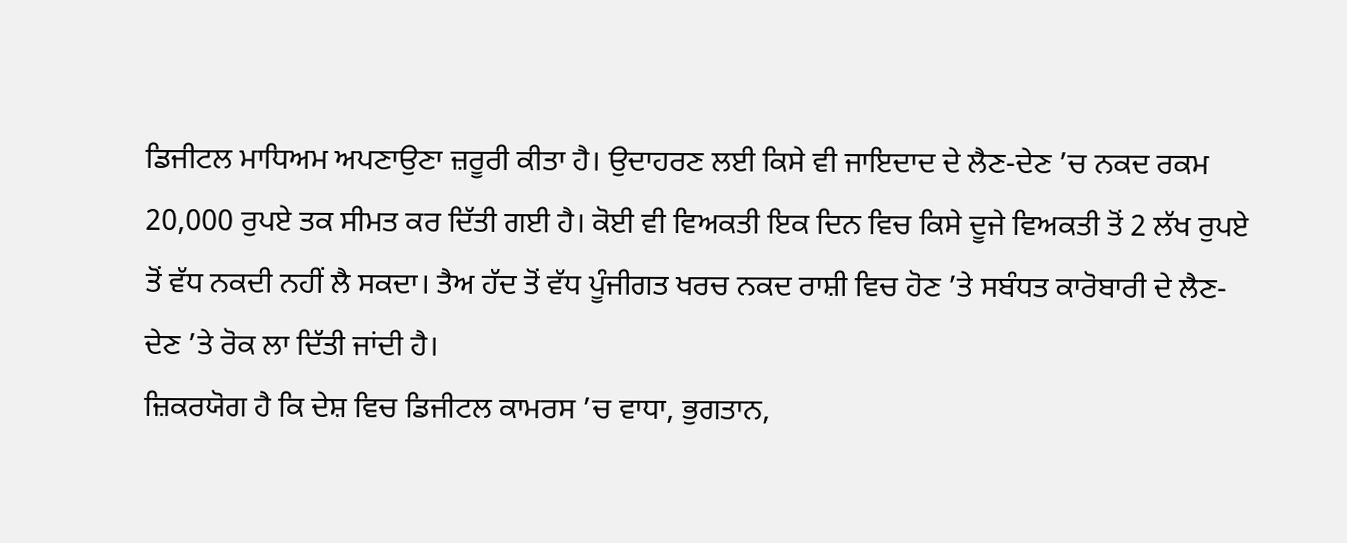ਡਿਜੀਟਲ ਮਾਧਿਅਮ ਅਪਣਾਉਣਾ ਜ਼ਰੂਰੀ ਕੀਤਾ ਹੈ। ਉਦਾਹਰਣ ਲਈ ਕਿਸੇ ਵੀ ਜਾਇਦਾਦ ਦੇ ਲੈਣ-ਦੇਣ ’ਚ ਨਕਦ ਰਕਮ 20,000 ਰੁਪਏ ਤਕ ਸੀਮਤ ਕਰ ਦਿੱਤੀ ਗਈ ਹੈ। ਕੋਈ ਵੀ ਵਿਅਕਤੀ ਇਕ ਦਿਨ ਵਿਚ ਕਿਸੇ ਦੂਜੇ ਵਿਅਕਤੀ ਤੋਂ 2 ਲੱਖ ਰੁਪਏ ਤੋਂ ਵੱਧ ਨਕਦੀ ਨਹੀਂ ਲੈ ਸਕਦਾ। ਤੈਅ ਹੱਦ ਤੋਂ ਵੱਧ ਪੂੰਜੀਗਤ ਖਰਚ ਨਕਦ ਰਾਸ਼ੀ ਵਿਚ ਹੋਣ ’ਤੇ ਸਬੰਧਤ ਕਾਰੋਬਾਰੀ ਦੇ ਲੈਣ-ਦੇਣ ’ਤੇ ਰੋਕ ਲਾ ਦਿੱਤੀ ਜਾਂਦੀ ਹੈ।
ਜ਼ਿਕਰਯੋਗ ਹੈ ਕਿ ਦੇਸ਼ ਵਿਚ ਡਿਜੀਟਲ ਕਾਮਰਸ ’ਚ ਵਾਧਾ, ਭੁਗਤਾਨ,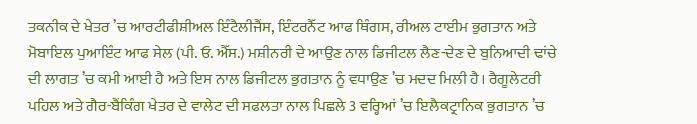ਤਕਨੀਕ ਦੇ ਖੇਤਰ ’ਚ ਆਰਟੀਫੀਸ਼ੀਅਲ ਇੰਟੈਲੀਜੈਂਸ, ਇੰਟਰਨੈੱਟ ਆਫ ਥਿੰਗਸ, ਰੀਅਲ ਟਾਈਮ ਭੁਗਤਾਨ ਅਤੇ ਮੋਬਾਇਲ ਪੁਆਇੰਟ ਆਫ ਸੇਲ (ਪੀ. ਓ. ਐੱਸ.) ਮਸ਼ੀਨਰੀ ਦੇ ਆਉਣ ਨਾਲ ਡਿਜੀਟਲ ਲੈਣ-ਦੇਣ ਦੇ ਬੁਨਿਆਦੀ ਢਾਂਚੇ ਦੀ ਲਾਗਤ ’ਚ ਕਮੀ ਆਈ ਹੈ ਅਤੇ ਇਸ ਨਾਲ ਡਿਜੀਟਲ ਭੁਗਤਾਨ ਨੂੰ ਵਧਾਉਣ ’ਚ ਮਦਦ ਮਿਲੀ ਹੈ। ਰੈਗੂਲੇਟਰੀ ਪਹਿਲ ਅਤੇ ਗੈਰ-ਬੈਂਕਿੰਗ ਖੇਤਰ ਦੇ ਵਾਲੇਟ ਦੀ ਸਫਲਤਾ ਨਾਲ ਪਿਛਲੇ 3 ਵਰ੍ਹਿਆਂ ’ਚ ਇਲੈਕਟ੍ਰਾਨਿਕ ਭੁਗਤਾਨ ’ਚ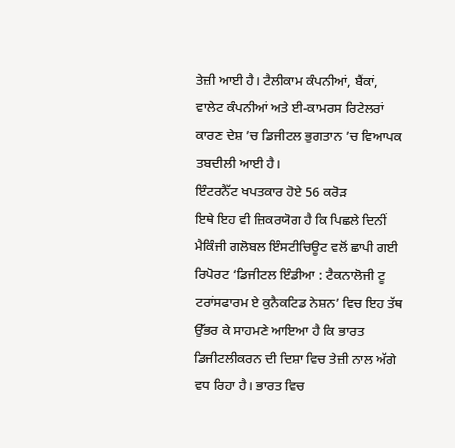ਤੇਜ਼ੀ ਆਈ ਹੈ। ਟੈਲੀਕਾਮ ਕੰਪਨੀਆਂ, ਬੈਂਕਾਂ, ਵਾਲੇਟ ਕੰਪਨੀਆਂ ਅਤੇ ਈ-ਕਾਮਰਸ ਰਿਟੇਲਰਾਂ ਕਾਰਣ ਦੇਸ਼ ’ਚ ਡਿਜੀਟਲ ਭੁਗਤਾਨ ’ਚ ਵਿਆਪਕ ਤਬਦੀਲੀ ਆਈ ਹੈ।
ਇੰਟਰਨੈੱਟ ਖਪਤਕਾਰ ਹੋਏ 56 ਕਰੋੜ
ਇਥੇ ਇਹ ਵੀ ਜ਼ਿਕਰਯੋਗ ਹੈ ਕਿ ਪਿਛਲੇ ਦਿਨੀਂ ਮੈਕਿੰਜੀ ਗਲੋਬਲ ਇੰਸਟੀਚਿਊਟ ਵਲੋਂ ਛਾਪੀ ਗਈ ਰਿਪੋਰਟ ‘ਡਿਜੀਟਲ ਇੰਡੀਆ : ਟੈਕਨਾਲੋਜੀ ਟੂ ਟਰਾਂਸਫਾਰਮ ਏ ਕੁਨੈਕਟਿਡ ਨੇਸ਼ਨ’ ਵਿਚ ਇਹ ਤੱਥ ਉੱਭਰ ਕੇ ਸਾਹਮਣੇ ਆਇਆ ਹੈ ਕਿ ਭਾਰਤ ਡਿਜੀਟਲੀਕਰਨ ਦੀ ਦਿਸ਼ਾ ਵਿਚ ਤੇਜ਼ੀ ਨਾਲ ਅੱਗੇ ਵਧ ਰਿਹਾ ਹੈ। ਭਾਰਤ ਵਿਚ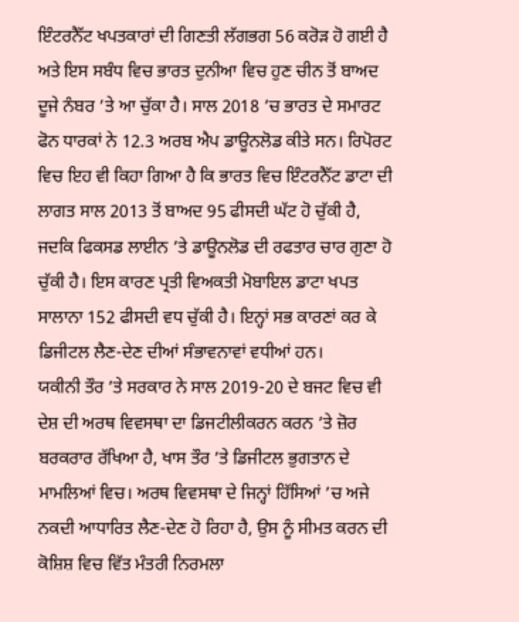ਇੰਟਰਨੈੱਟ ਖਪਤਕਾਰਾਂ ਦੀ ਗਿਣਤੀ ਲੱਗਭਗ 56 ਕਰੋੜ ਹੋ ਗਈ ਹੈ ਅਤੇ ਇਸ ਸਬੰਧ ਵਿਚ ਭਾਰਤ ਦੁਨੀਆ ਵਿਚ ਹੁਣ ਚੀਨ ਤੋਂ ਬਾਅਦ ਦੂਜੇ ਨੰਬਰ ’ਤੇ ਆ ਚੁੱਕਾ ਹੈ। ਸਾਲ 2018 ’ਚ ਭਾਰਤ ਦੇ ਸਮਾਰਟ ਫੋਨ ਧਾਰਕਾਂ ਨੇ 12.3 ਅਰਬ ਐਪ ਡਾਊਨਲੋਡ ਕੀਤੇ ਸਨ। ਰਿਪੋਰਟ ਵਿਚ ਇਹ ਵੀ ਕਿਹਾ ਗਿਆ ਹੈ ਕਿ ਭਾਰਤ ਵਿਚ ਇੰਟਰਨੈੱਟ ਡਾਟਾ ਦੀ ਲਾਗਤ ਸਾਲ 2013 ਤੋਂ ਬਾਅਦ 95 ਫੀਸਦੀ ਘੱਟ ਹੋ ਚੁੱਕੀ ਹੈ, ਜਦਕਿ ਫਿਕਸਡ ਲਾਈਨ ’ਤੇ ਡਾਊਨਲੋਡ ਦੀ ਰਫਤਾਰ ਚਾਰ ਗੁਣਾ ਹੋ ਚੁੱਕੀ ਹੈ। ਇਸ ਕਾਰਣ ਪ੍ਰਤੀ ਵਿਅਕਤੀ ਮੋਬਾਇਲ ਡਾਟਾ ਖਪਤ ਸਾਲਾਨਾ 152 ਫੀਸਦੀ ਵਧ ਚੁੱਕੀ ਹੈ। ਇਨ੍ਹਾਂ ਸਭ ਕਾਰਣਾਂ ਕਰ ਕੇ ਡਿਜੀਟਲ ਲੈਣ-ਦੇਣ ਦੀਆਂ ਸੰਭਾਵਨਾਵਾਂ ਵਧੀਆਂ ਹਨ।
ਯਕੀਨੀ ਤੌਰ ’ਤੇ ਸਰਕਾਰ ਨੇ ਸਾਲ 2019-20 ਦੇ ਬਜਟ ਵਿਚ ਵੀ ਦੇਸ਼ ਦੀ ਅਰਥ ਵਿਵਸਥਾ ਦਾ ਡਿਜਟੀਲੀਕਰਨ ਕਰਨ ’ਤੇ ਜ਼ੋਰ ਬਰਕਰਾਰ ਰੱਖਿਆ ਹੈ, ਖਾਸ ਤੌਰ ’ਤੇ ਡਿਜੀਟਲ ਭੁਗਤਾਨ ਦੇ ਮਾਮਲਿਆਂ ਵਿਚ। ਅਰਥ ਵਿਵਸਥਾ ਦੇ ਜਿਨ੍ਹਾਂ ਹਿੱਸਿਆਂ ’ਚ ਅਜੇ ਨਕਦੀ ਆਧਾਰਿਤ ਲੈਣ-ਦੇਣ ਹੋ ਰਿਹਾ ਹੈ, ਉਸ ਨੂੰ ਸੀਮਤ ਕਰਨ ਦੀ ਕੋਸ਼ਿਸ਼ ਵਿਚ ਵਿੱਤ ਮੰਤਰੀ ਨਿਰਮਲਾ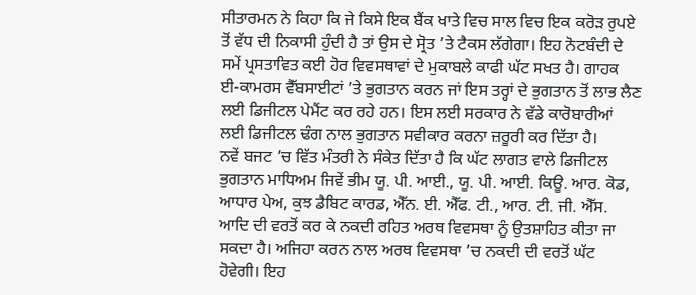ਸੀਤਾਰਮਨ ਨੇ ਕਿਹਾ ਕਿ ਜੇ ਕਿਸੇ ਇਕ ਬੈਂਕ ਖਾਤੇ ਵਿਚ ਸਾਲ ਵਿਚ ਇਕ ਕਰੋੜ ਰੁਪਏ ਤੋਂ ਵੱਧ ਦੀ ਨਿਕਾਸੀ ਹੁੰਦੀ ਹੈ ਤਾਂ ਉਸ ਦੇ ਸ੍ਰੋਤ ’ਤੇ ਟੈਕਸ ਲੱਗੇਗਾ। ਇਹ ਨੋਟਬੰਦੀ ਦੇ ਸਮੇਂ ਪ੍ਰਸਤਾਵਿਤ ਕਈ ਹੋਰ ਵਿਵਸਥਾਵਾਂ ਦੇ ਮੁਕਾਬਲੇ ਕਾਫੀ ਘੱਟ ਸਖਤ ਹੈ। ਗਾਹਕ ਈ-ਕਾਮਰਸ ਵੈੱਬਸਾਈਟਾਂ ’ਤੇ ਭੁਗਤਾਨ ਕਰਨ ਜਾਂ ਇਸ ਤਰ੍ਹਾਂ ਦੇ ਭੁਗਤਾਨ ਤੋਂ ਲਾਭ ਲੈਣ ਲਈ ਡਿਜੀਟਲ ਪੇਮੈਂਟ ਕਰ ਰਹੇ ਹਨ। ਇਸ ਲਈ ਸਰਕਾਰ ਨੇ ਵੱਡੇ ਕਾਰੋਬਾਰੀਆਂ ਲਈ ਡਿਜੀਟਲ ਢੰਗ ਨਾਲ ਭੁਗਤਾਨ ਸਵੀਕਾਰ ਕਰਨਾ ਜ਼ਰੂਰੀ ਕਰ ਦਿੱਤਾ ਹੈ।
ਨਵੇਂ ਬਜਟ ’ਚ ਵਿੱਤ ਮੰਤਰੀ ਨੇ ਸੰਕੇਤ ਦਿੱਤਾ ਹੈ ਕਿ ਘੱਟ ਲਾਗਤ ਵਾਲੇ ਡਿਜੀਟਲ ਭੁਗਤਾਨ ਮਾਧਿਅਮ ਜਿਵੇਂ ਭੀਮ ਯੂ. ਪੀ. ਆਈ., ਯੂ. ਪੀ. ਆਈ. ਕਿਊ. ਆਰ. ਕੋਡ, ਆਧਾਰ ਪੇਅ, ਕੁਝ ਡੈਬਿਟ ਕਾਰਡ, ਐੱਨ. ਈ. ਐੱਫ. ਟੀ., ਆਰ. ਟੀ. ਜੀ. ਐੱਸ. ਆਦਿ ਦੀ ਵਰਤੋਂ ਕਰ ਕੇ ਨਕਦੀ ਰਹਿਤ ਅਰਥ ਵਿਵਸਥਾ ਨੂੰ ਉਤਸ਼ਾਹਿਤ ਕੀਤਾ ਜਾ ਸਕਦਾ ਹੈ। ਅਜਿਹਾ ਕਰਨ ਨਾਲ ਅਰਥ ਵਿਵਸਥਾ ’ਚ ਨਕਦੀ ਦੀ ਵਰਤੋਂ ਘੱਟ ਹੋਵੇਗੀ। ਇਹ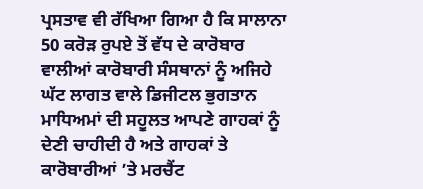ਪ੍ਰਸਤਾਵ ਵੀ ਰੱਖਿਆ ਗਿਆ ਹੈ ਕਿ ਸਾਲਾਨਾ 50 ਕਰੋੜ ਰੁਪਏ ਤੋਂ ਵੱਧ ਦੇ ਕਾਰੋਬਾਰ ਵਾਲੀਆਂ ਕਾਰੋਬਾਰੀ ਸੰਸਥਾਨਾਂ ਨੂੰ ਅਜਿਹੇ ਘੱਟ ਲਾਗਤ ਵਾਲੇ ਡਿਜੀਟਲ ਭੁਗਤਾਨ ਮਾਧਿਅਮਾਂ ਦੀ ਸਹੂਲਤ ਆਪਣੇ ਗਾਹਕਾਂ ਨੂੰ ਦੇਣੀ ਚਾਹੀਦੀ ਹੈ ਅਤੇ ਗਾਹਕਾਂ ਤੇ ਕਾਰੋਬਾਰੀਆਂ ’ਤੇ ਮਰਚੈਂਟ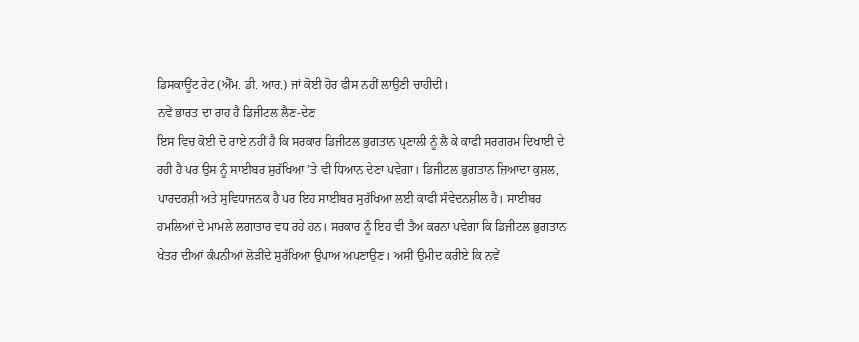ਡਿਸਕਾਊਂਟ ਰੇਟ (ਐੱਮ. ਡੀ. ਆਰ.) ਜਾਂ ਕੋਈ ਹੋਰ ਫੀਸ ਨਹੀਂ ਲਾਉਣੀ ਚਾਹੀਦੀ।
ਨਵੇਂ ਭਾਰਤ ਦਾ ਰਾਹ ਹੈ ਡਿਜੀਟਲ ਲੈਣ-ਦੇਣ
ਇਸ ਵਿਚ ਕੋਈ ਦੋ ਰਾਏ ਨਹੀਂ ਹੈ ਕਿ ਸਰਕਾਰ ਡਿਜੀਟਲ ਭੁਗਤਾਨ ਪ੍ਰਣਾਲੀ ਨੂੰ ਲੈ ਕੇ ਕਾਫੀ ਸਰਗਰਮ ਦਿਖਾਈ ਦੇ ਰਹੀ ਹੈ ਪਰ ਉਸ ਨੂੰ ਸਾਈਬਰ ਸੁਰੱਖਿਆ ’ਤੇ ਵੀ ਧਿਆਨ ਦੇਣਾ ਪਵੇਗਾ। ਡਿਜੀਟਲ ਭੁਗਤਾਨ ਜ਼ਿਆਦਾ ਕੁਸ਼ਲ, ਪਾਰਦਰਸ਼ੀ ਅਤੇ ਸੁਵਿਧਾਜਨਕ ਹੈ ਪਰ ਇਹ ਸਾਈਬਰ ਸੁਰੱਖਿਆ ਲਈ ਕਾਫੀ ਸੰਵੇਦਨਸ਼ੀਲ ਹੈ। ਸਾਈਬਰ ਹਮਲਿਆਂ ਦੇ ਮਾਮਲੇ ਲਗਾਤਾਰ ਵਧ ਰਹੇ ਹਨ। ਸਰਕਾਰ ਨੂੰ ਇਹ ਵੀ ਤੈਅ ਕਰਨਾ ਪਵੇਗਾ ਕਿ ਡਿਜੀਟਲ ਭੁਗਤਾਨ ਖੇਤਰ ਦੀਆਂ ਕੰਪਨੀਆਂ ਲੋੜੀਂਦੇ ਸੁਰੱਖਿਆ ਉਪਾਅ ਅਪਣਾਉਣ। ਅਸੀਂ ਉਮੀਦ ਕਰੀਏ ਕਿ ਨਵੇਂ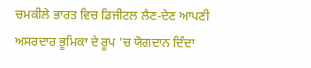ਚਮਕੀਲੇ ਭਾਰਤ ਵਿਚ ਡਿਜੀਟਲ ਲੈਣ-ਦੇਣ ਆਪਣੀ ਅਸਰਦਾਰ ਭੂਮਿਕਾ ਦੇ ਰੂਪ ’ਚ ਯੋਗਦਾਨ ਦਿੰਦਾ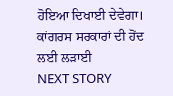ਹੋਇਆ ਦਿਖਾਈ ਦੇਵੇਗਾ।
ਕਾਂਗਰਸ ਸਰਕਾਰਾਂ ਦੀ ਹੋਂਦ ਲਈ ਲੜਾਈ
NEXT STORY